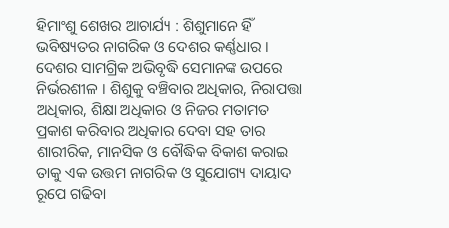ହିମାଂଶୁ ଶେଖର ଆଚାର୍ଯ୍ୟ : ଶିଶୁମାନେ ହିଁ ଭବିଷ୍ୟତର ନାଗରିକ ଓ ଦେଶର କର୍ଣ୍ଣଧାର । ଦେଶର ସାମଗ୍ରିକ ଅଭିବୃଦ୍ଧି ସେମାନଙ୍କ ଉପରେ ନିର୍ଭରଶୀଳ । ଶିଶୁକୁ ବଞ୍ଚିବାର ଅଧିକାର, ନିରାପତ୍ତା ଅଧିକାର, ଶିକ୍ଷା ଅଧିକାର ଓ ନିଜର ମତାମତ ପ୍ରକାଶ କରିବାର ଅଧିକାର ଦେବା ସହ ତାର ଶାରୀରିକ, ମାନସିକ ଓ ବୌଦ୍ଧିକ ବିକାଶ କରାଇ ତାକୁ ଏକ ଉତ୍ତମ ନାଗରିକ ଓ ସୁଯୋଗ୍ୟ ଦାୟାଦ ରୂପେ ଗଢିବା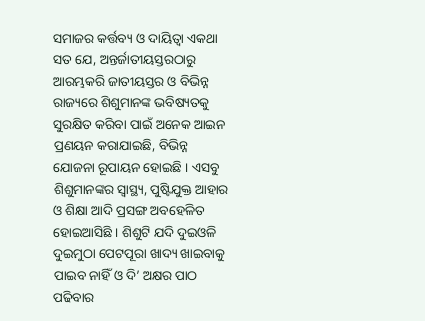ସମାଜର କର୍ତ୍ତବ୍ୟ ଓ ଦାୟିତ୍ୱା ଏକଥା ସତ ଯେ, ଅନ୍ତର୍ଜାତୀୟସ୍ତରଠାରୁ ଆରମ୍ଭକରି ଜାତୀୟସ୍ତର ଓ ବିଭିନ୍ନ ରାଜ୍ୟରେ ଶିଶୁମାନଙ୍କ ଭବିଷ୍ୟତକୁ ସୁରକ୍ଷିତ କରିବା ପାଇଁ ଅନେକ ଆଇନ ପ୍ରଣୟନ କରାଯାଇଛି, ବିଭିନ୍ନ ଯୋଜନା ରୂପାୟନ ହୋଇଛି । ଏସବୁ ଶିଶୁମାନଙ୍କର ସ୍ୱାସ୍ଥ୍ୟ, ପୁଷ୍ଟିଯୁକ୍ତ ଆହାର ଓ ଶିକ୍ଷା ଆଦି ପ୍ରସଙ୍ଗ ଅବହେଳିତ ହୋଇଆସିଛି । ଶିଶୁଟି ଯଦି ଦୁଇଓଳି ଦୁଇମୁଠା ପେଟପୂରା ଖାଦ୍ୟ ଖାଇବାକୁ ପାଇବ ନାହିଁ ଓ ଦି’ ଅକ୍ଷର ପାଠ ପଢିବାର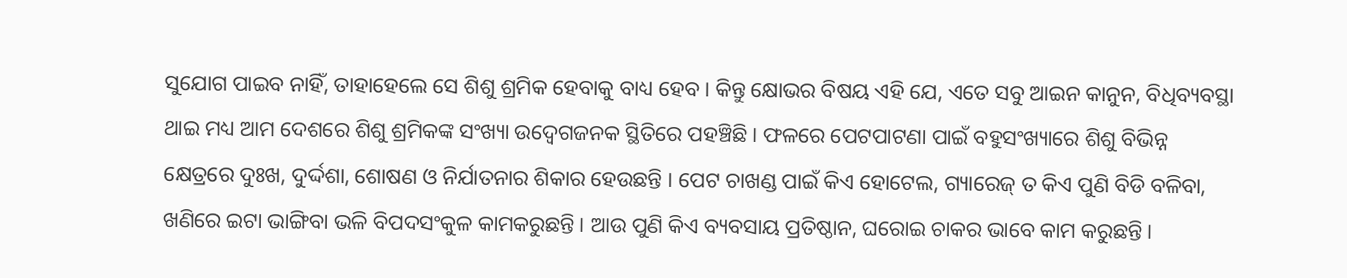ସୁଯୋଗ ପାଇବ ନାହିଁ, ତାହାହେଲେ ସେ ଶିଶୁ ଶ୍ରମିକ ହେବାକୁ ବାଧ୍ୟ ହେବ । କିନ୍ତୁ କ୍ଷୋଭର ବିଷୟ ଏହି ଯେ, ଏତେ ସବୁ ଆଇନ କାନୁନ, ବିଧିବ୍ୟବସ୍ଥା ଥାଇ ମଧ୍ୟ ଆମ ଦେଶରେ ଶିଶୁ ଶ୍ରମିକଙ୍କ ସଂଖ୍ୟା ଉଦ୍ବେଗଜନକ ସ୍ଥିତିରେ ପହଞ୍ଚିଛି । ଫଳରେ ପେଟପାଟଣା ପାଇଁ ବହୁସଂଖ୍ୟାରେ ଶିଶୁ ବିଭିନ୍ନ କ୍ଷେତ୍ରରେ ଦୁଃଖ, ଦୁର୍ଦ୍ଦଶା, ଶୋଷଣ ଓ ନିର୍ଯାତନାର ଶିକାର ହେଉଛନ୍ତି । ପେଟ ଚାଖଣ୍ଡ ପାଇଁ କିଏ ହୋଟେଲ, ଗ୍ୟାରେଜ୍ ତ କିଏ ପୁଣି ବିଡି ବଳିବା, ଖଣିରେ ଇଟା ଭାଙ୍ଗିବା ଭଳି ବିପଦସଂକୁଳ କାମକରୁଛନ୍ତି । ଆଉ ପୁଣି କିଏ ବ୍ୟବସାୟ ପ୍ରତିଷ୍ଠାନ, ଘରୋଇ ଚାକର ଭାବେ କାମ କରୁଛନ୍ତି ।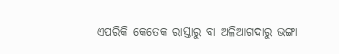ଏପରିକି କେତେକ ରାସ୍ତାରୁ ବା ଅଳିଆଗଦାରୁ ଭଙ୍ଗା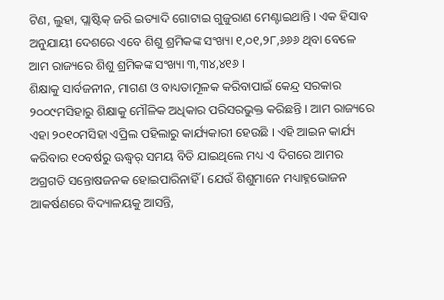ଟିଣ, ଲୁହା, ପ୍ଲାଷ୍ଟିକ୍ ଜରି ଇତ୍ୟାଦି ଗୋଟାଇ ଗୁଜୁରାଣ ମେଣ୍ଟାଇଥାନ୍ତି । ଏକ ହିସାବ ଅନୁଯାୟୀ ଦେଶରେ ଏବେ ଶିଶୁ ଶ୍ରମିକଙ୍କ ସଂଖ୍ୟା ୧,୦୧,୨୮,୬୬୬ ଥିବା ବେଳେ ଆମ ରାଜ୍ୟରେ ଶିଶୁ ଶ୍ରମିକଙ୍କ ସଂଖ୍ୟା ୩,୩୪,୪୧୬ ।
ଶିକ୍ଷାକୁ ସାର୍ବଜନୀନ, ମାଗଣ ଓ ବାଧ୍ୟତାମୂଳକ କରିବାପାଇଁ କେନ୍ଦ୍ର ସରକାର ୨୦୦୯ମସିହାରୁ ଶିକ୍ଷାକୁ ମୌଳିକ ଅଧିକାର ପରିସରଭୁକ୍ତ କରିଛନ୍ତି । ଆମ ରାଜ୍ୟରେ ଏହା ୨୦୧୦ମସିହା ଏପ୍ରିଲ ପହିଲାରୁ କାର୍ଯ୍ୟକାରୀ ହେଉଛି । ଏହି ଆଇନ କାର୍ଯ୍ୟ କରିବାର ୧୦ବର୍ଷରୁ ଊଦ୍ଧ୍ୱର୍ ସମୟ ବିତି ଯାଇଥିଲେ ମଧ୍ୟ ଏ ଦିଗରେ ଆମର ଅଗ୍ରଗତି ସନ୍ତୋଷଜନକ ହୋଇପାରିନାହିଁ । ଯେଉଁ ଶିଶୁମାନେ ମଧ୍ୟାହ୍ନଭୋଜନ ଆକର୍ଷଣରେ ବିଦ୍ୟାଳୟକୁ ଆସନ୍ତି,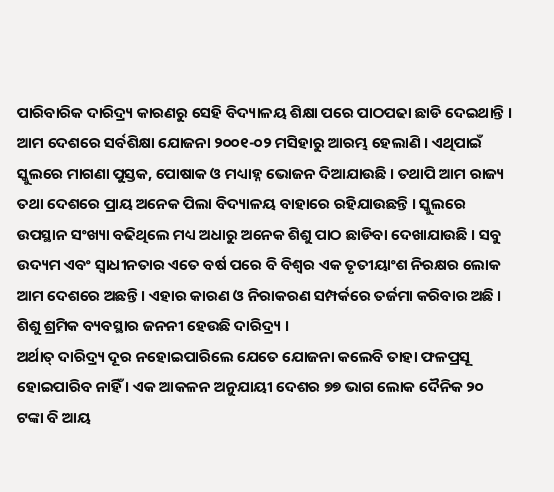ପାରିବାରିକ ଦାରିଦ୍ର୍ୟ କାରଣରୁ ସେହି ବିଦ୍ୟାଳୟ ଶିକ୍ଷା ପରେ ପାଠପଢା ଛାଡି ଦେଇଥାନ୍ତି । ଆମ ଦେଶରେ ସର୍ବଶିକ୍ଷା ଯୋଜନା ୨୦୦୧-୦୨ ମସିହାରୁ ଆରମ୍ଭ ହେଲାଣି । ଏଥିପାଇଁ ସ୍କୁଲରେ ମାଗଣା ପୁସ୍ତକ, ପୋଷାକ ଓ ମଧ୍ୟାହ୍ନ ଭୋଜନ ଦିଆଯାଉଛି । ତଥାପି ଆମ ରାଜ୍ୟ ତଥା ଦେଶରେ ପ୍ରାୟ ଅନେକ ପିଲା ବିଦ୍ୟାଳୟ ବାହାରେ ରହିଯାଉଛନ୍ତି । ସ୍କୁଲରେ ଉପସ୍ଥାନ ସଂଖ୍ୟା ବଢିଥିଲେ ମଧ୍ୟ ଅଧାରୁ ଅନେକ ଶିଶୁ ପାଠ ଛାଡିବା ଦେଖାଯାଉଛି । ସବୁ ଉଦ୍ୟମ ଏବଂ ସ୍ୱାଧୀନତାର ଏତେ ବର୍ଷ ପରେ ବି ବିଶ୍ୱର ଏକ ତୃତୀୟାଂଶ ନିରକ୍ଷର ଲୋକ ଆମ ଦେଶରେ ଅଛନ୍ତି । ଏହାର କାରଣ ଓ ନିରାକରଣ ସମ୍ପର୍କରେ ତର୍ଜମା କରିବାର ଅଛି । ଶିଶୁ ଶ୍ରମିକ ବ୍ୟବସ୍ଥାର ଜନନୀ ହେଉଛି ଦାରିଦ୍ର୍ୟ ।
ଅର୍ଥାତ୍ ଦାରିଦ୍ର୍ୟ ଦୂର ନହୋଇପାରିଲେ ଯେତେ ଯୋଜନା କଲେବି ତାହା ଫଳପ୍ରସୂ ହୋଇପାରିବ ନାହିଁ । ଏକ ଆକଳନ ଅନୁଯାୟୀ ଦେଶର ୭୭ ଭାଗ ଲୋକ ଦୈନିକ ୨୦ ଟଙ୍କା ବି ଆୟ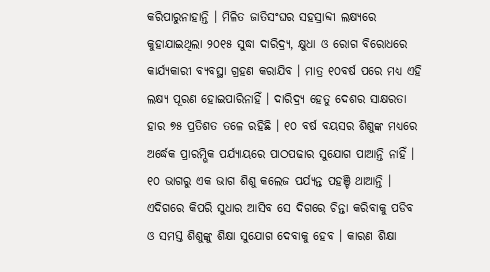କରିପାରୁନାହାନ୍ତି । ମିଳିତ ଜାତିସଂଘର ସହସ୍ରାବ୍ଦୀ ଲକ୍ଷ୍ୟରେ କୁହାଯାଇଥିଲା ୨୦୧୫ ସୁଦ୍ଧା ଦାରିଦ୍ର୍ୟ, କ୍ଷୁଧା ଓ ରୋଗ ବିରୋଧରେ କାର୍ଯ୍ୟକାରୀ ବ୍ୟବସ୍ଥା ଗ୍ରହଣ କରାଯିବ । ମାତ୍ର ୧୦ବର୍ଷ ପରେ ମଧ୍ୟ ଏହି ଲକ୍ଷ୍ୟ ପୂରଣ ହୋଇପାରିନାହିଁ । ଦାରିଦ୍ର୍ୟ ହେତୁ ଦେଶର ସାକ୍ଷରତା ହାର ୭୫ ପ୍ରତିଶତ ତଳେ ରହିଛି । ୧୦ ବର୍ଷ ବୟସର ଶିଶୁଙ୍କ ମଧ୍ୟରେ ଅର୍ଦ୍ଧେକ ପ୍ରାରମ୍ଭିକ ପର୍ଯ୍ୟାୟରେ ପାଠପଢାର ସୁଯୋଗ ପାଆନ୍ତି ନାହିଁ । ୧୦ ଭାଗରୁ ଏକ ଭାଗ ଶିଶୁ କଲେଜ ପର୍ଯ୍ୟନ୍ତ ପହଞ୍ଚି ଥାଆନ୍ତି । ଏଦିଗରେ କିପରି ସୁଧାର ଆସିବ ସେ ଦିଗରେ ଚିନ୍ତା କରିବାକୁ ପଡିବ ଓ ସମସ୍ତ ଶିଶୁଙ୍କୁ ଶିକ୍ଷା ସୁଯୋଗ ଦେବାକୁ ହେବ । କାରଣ ଶିକ୍ଷା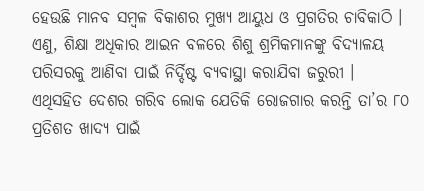ହେଉଛି ମାନବ ସମ୍ବଳ ବିକାଶର ମୁଖ୍ୟ ଆୟୁଧ ଓ ପ୍ରଗତିର ଚାବିକାଠି । ଏଣୁ, ଶିକ୍ଷା ଅଧିକାର ଆଇନ ବଳରେ ଶିଶୁ ଶ୍ରମିକମାନଙ୍କୁ ବିଦ୍ୟାଳୟ ପରିସରକୁ ଆଣିବା ପାଇଁ ନିର୍ଦ୍ଦିଷ୍ଟ ବ୍ୟବାସ୍ଥା କରାଯିବା ଜରୁରୀ ।
ଏଥିସହିତ ଦେଶର ଗରିବ ଲୋକ ଯେତିକି ରୋଜଗାର କରନ୍ତି ତା’ର ୮୦ ପ୍ରତିଶତ ଖାଦ୍ୟ ପାଇଁ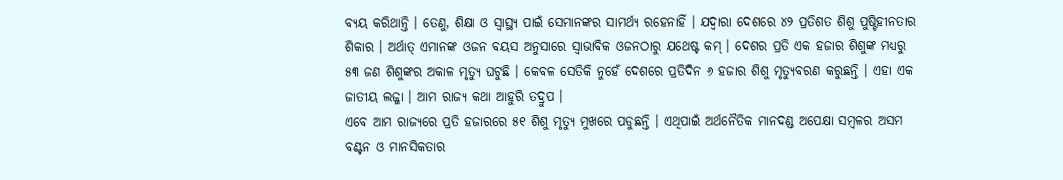ବ୍ୟୟ କରିଥାନ୍ତି । ତେଣୁ, ଶିକ୍ଷା ଓ ସ୍ୱାସ୍ଥ୍ୟ ପାଇଁ ସେମାନଙ୍କର ସାମର୍ଥ୍ୟ ରହେନାହିଁ । ଯଦ୍ୱାରା ଦେଶରେ ୪୨ ପ୍ରତିଶତ ଶିଶୁ ପୁଷ୍ଟିହୀନତାର ଶିକାର । ଅର୍ଥାତ୍ ଏମାନଙ୍କ ଓଜନ ବୟସ ଅନୁସାରେ ସ୍ୱାଭାବିକ ଓଜନଠାରୁ ଯଥେଷ୍ଟ କମ୍ । ଦେଶର ପ୍ରତି ଏକ ହଜାର ଶିଶୁଙ୍କ ମଧ୍ୟରୁ ୫୩ ଜଣ ଶିଶୁଙ୍କର ଅକାଳ ମୃତ୍ୟୁ ଘଟୁଛି । କେବଳ ସେତିକି ନୁହେଁ ଦେଶରେ ପ୍ରତିଦିନ ୬ ହଜାର ଶିଶୁ ମୃତ୍ୟୁବରଣ କରୁଛନ୍ତି । ଏହା ଏକ ଜାତୀୟ ଲଜ୍ଜା । ଆମ ରାଜ୍ୟ କଥା ଆହୁରି ତଦ୍ରୁପ ।
ଏବେ ଆମ ରାଜ୍ୟରେ ପ୍ରତି ହଜାରରେ ୫୧ ଶିଶୁ ମୃତ୍ୟୁ ମୁଖରେ ପଡୁଛନ୍ତି । ଏଥିପାଇଁ ଅର୍ଥନୈତିକ ମାନଦଣ୍ଡ ଅପେକ୍ଷା ସମ୍ବଳର ଅସମ ବଣ୍ଟନ ଓ ମାନସିକତାର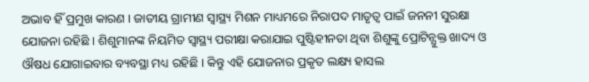ଅଭାବ ହିଁ ପ୍ରମୁଖ କାରଣ । ଜାତୀୟ ଗ୍ରାମୀଣ ସ୍ୱାସ୍ଥ୍ୟ ମିଶନ ମାଧ୍ୟମରେ ନିରାପଦ ମାତୃତ୍ୱ ପାଇଁ ଜନନୀ ସୁରକ୍ଷା ଯୋଜନା ରହିଛି । ଶିଶୁମାନଙ୍କ ନିୟମିତ ସ୍ୱାସ୍ଥ୍ୟ ପରୀକ୍ଷା କରାଯାଇ ପୁଷ୍ଟିହୀନତା ଥିବା ଶିଶୁଙ୍କୁ ପ୍ରୋଟିନ୍ଯୁକ୍ତ ଖାଦ୍ୟ ଓ ଔଷଧ ଯୋଗାଇବାର ବ୍ୟବସ୍ଥା ମଧ୍ୟ ରହିଛି । କିନ୍ତୁ ଏହି ଯୋଜନାର ପ୍ରକୃତ ଲକ୍ଷ୍ୟ ହାସଲ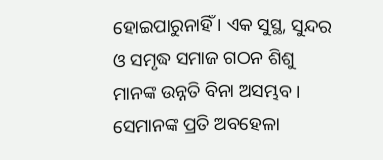ହୋଇପାରୁନାହିଁ । ଏକ ସୁସ୍ଥ, ସୁନ୍ଦର ଓ ସମୃଦ୍ଧ ସମାଜ ଗଠନ ଶିଶୁ ମାନଙ୍କ ଉନ୍ନତି ବିନା ଅସମ୍ଭବ । ସେମାନଙ୍କ ପ୍ରତି ଅବହେଳା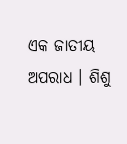ଏକ ଜାତୀୟ ଅପରାଧ । ଶିଶୁ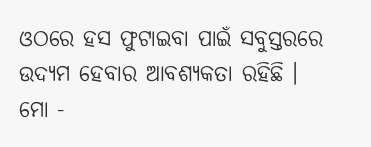ଓଠରେ ହସ ଫୁଟାଇବା ପାଇଁ ସବୁସ୍ତରରେ ଉଦ୍ୟମ ହେବାର ଆବଶ୍ୟକତା ରହିଛି ।
ମୋ -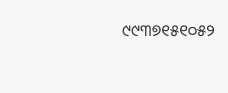୯୯୩୭୧୫୧୦୫୨